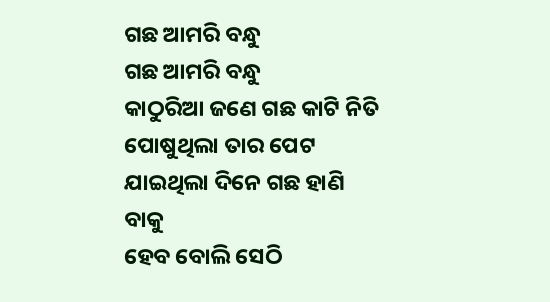ଗଛ ଆମରି ବନ୍ଧୁ
ଗଛ ଆମରି ବନ୍ଧୁ
କାଠୁରିଆ ଜଣେ ଗଛ କାଟି ନିତି
ପୋଷୁଥିଲା ତାର ପେଟ
ଯାଇଥିଲା ଦିନେ ଗଛ ହାଣି ବାକୁ
ହେବ ବୋଲି ସେଠି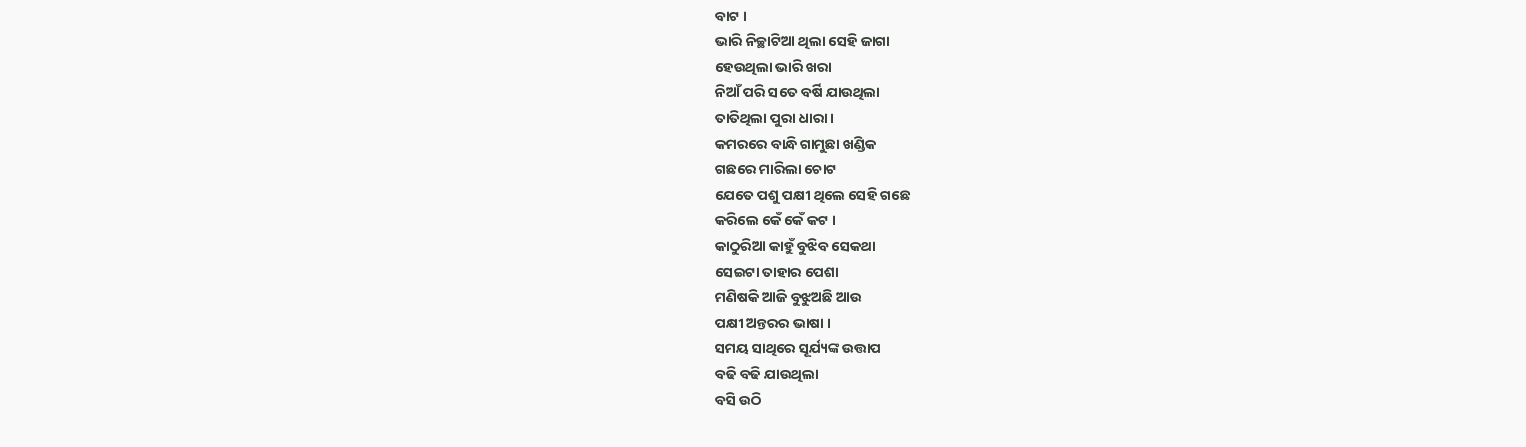ବାଟ ।
ଭାରି ନିଚ୍ଛାଟିଆ ଥିଲା ସେହି ଜାଗା
ହେଉଥିଲା ଭାରି ଖରା
ନିଆଁ ପରି ସତେ ବର୍ଷି ଯାଉଥିଲା
ତାତିଥିଲା ପୁରା ଧାରା ।
କମରରେ ବାନ୍ଧି ଗାମୁଛା ଖଣ୍ଡିକ
ଗଛରେ ମାରିଲା ଚୋଟ
ଯେତେ ପଶୁ ପକ୍ଷୀ ଥିଲେ ସେହି ଗଛେ
କରିଲେ କେଁ କେଁ କଟ ।
କାଠୁରିଆ କାହୁଁ ବୁଝିବ ସେକଥା
ସେଇଟା ତାହାର ପେଶା
ମଣିଷକି ଆଜି ବୁଝୁଅଛି ଆଉ
ପକ୍ଷୀ ଅନ୍ତରର ଭାଷା ।
ସମୟ ସାଥିରେ ସୂର୍ଯ୍ୟଙ୍କ ଉତ୍ତାପ
ବଢି ବଢି ଯାଉଥିଲା
ବସି ଉଠି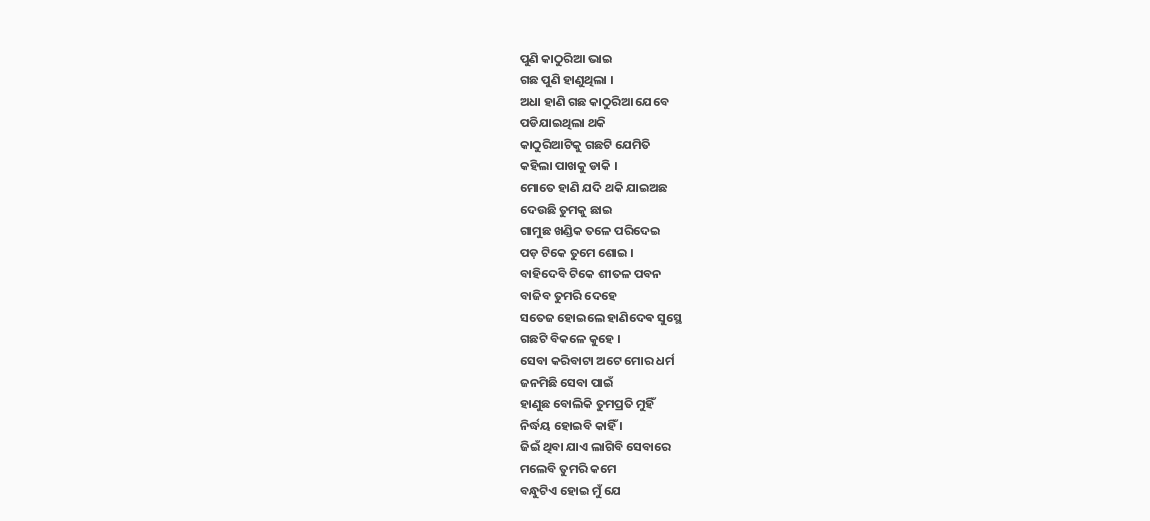ପୁଣି କାଠୁରିଆ ଭାଇ
ଗଛ ପୁଣି ହାଣୁଥିଲା ।
ଅଧା ହାଣି ଗଛ କାଠୁରିଆ ଯେବେ
ପଡିଯାଇଥିଲା ଥକି
କାଠୁରିଆଟିକୁ ଗଛଟି ଯେମିତି
କହିଲା ପାଖକୁ ଡାକି ।
ମୋତେ ହାଣି ଯଦି ଥକି ଯାଇଅଛ
ଦେଉଛି ତୁମକୁ ଛାଇ
ଗାମୁଛ ଖଣ୍ଡିକ ତଳେ ପରିଦେଇ
ପଡ଼ ଟିକେ ତୁମେ ଶୋଇ ।
ବାହିଦେବି ଟିକେ ଶୀତଳ ପବନ
ବାଜିବ ତୁମରି ଦେହେ
ସତେଜ ହୋଇଲେ ହାଣିଦେଵ ସୁସ୍ଥେ
ଗଛଟି ବିକଳେ କୁହେ ।
ସେବା କରିବାଟା ଅଟେ ମୋର ଧର୍ମ
ଜନମିଛି ସେବା ପାଇଁ
ହାଣୁଛ ବୋଲିକି ତୁମପ୍ରତି ମୁହିଁ
ନିର୍ଦ୍ଧୟ ହୋଇବି କାହିଁ ।
ଜିଇଁ ଥିବା ଯାଏ ଲାଗିବି ସେବାରେ
ମଲେବି ତୁମରି କମେ
ବନ୍ଧୁଟିଏ ହୋଇ ମୁଁ ଯେ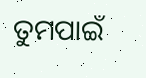ତୁମପାଇଁ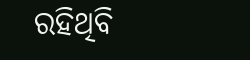ରହିଥିବି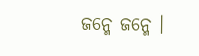ଜନ୍ମେ ଜନ୍ମେ ।